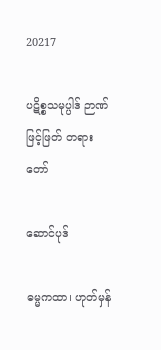20217

ပဋိစ္စသမုပ္ပါဒ် ဉာဏ်ဖြင့်ဖြတ် တရားတော်

ဆောင်ပုဒ်

ဓမ္မကထာ၊ ဟုတ်မှန်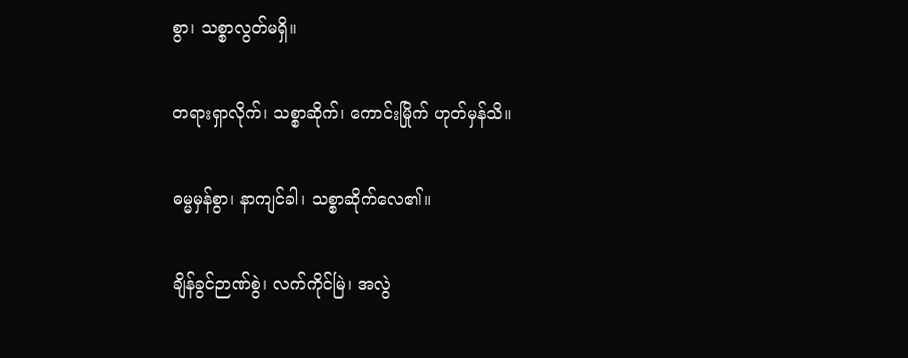စွာ၊ သစ္စာလွတ်မရှိ။

တရားရှာလိုက်၊ သစ္စာဆိုက်၊ ကောင်းမြိုက် ဟုတ်မှန်သိ။

ဓမ္မမှန်စွာ၊ နာကျင်ခါ၊ သစ္စာဆိုက်လေ၏။

ချိန်ခွင်ဉာဏ်စွဲ၊ လက်ကိုင်မြဲ၊ အလွဲ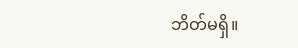ဘိတ်မရှိ။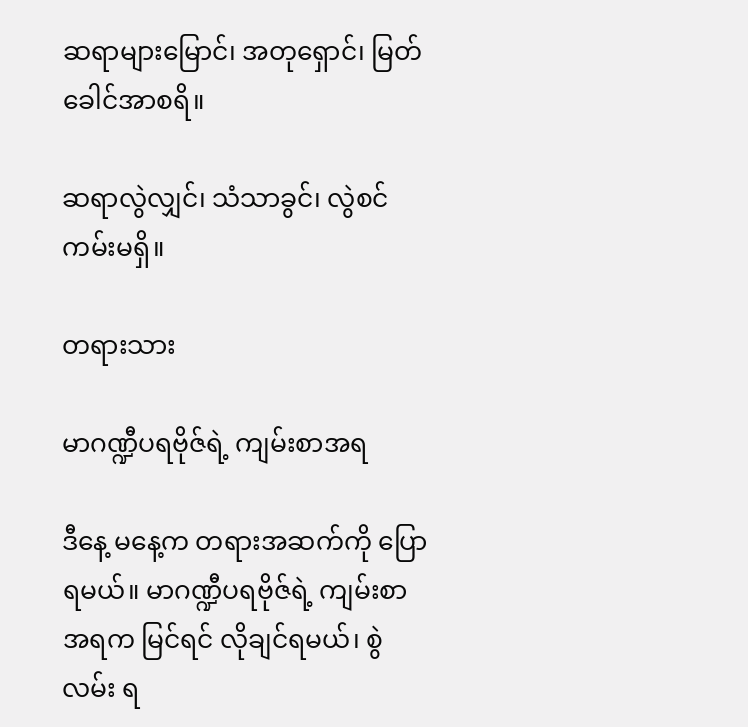ဆရာများမြောင်၊ အတုရှောင်၊ မြတ်ခေါင်အာစရိ။

ဆရာလွဲလျှင်၊ သံသာခွင်၊ လွဲစင် ကမ်းမရှိ။

တရားသား

မာဂဏ္ဍီပရဗိုဇ်ရဲ့ ကျမ်းစာအရ

ဒီနေ့ မနေ့က တရားအဆက်ကို ပြောရမယ်။ မာဂဏ္ဍီပရဗိုဇ်ရဲ့ ကျမ်းစာအရက မြင်ရင် လိုချင်ရမယ်၊ စွဲလမ်း ရ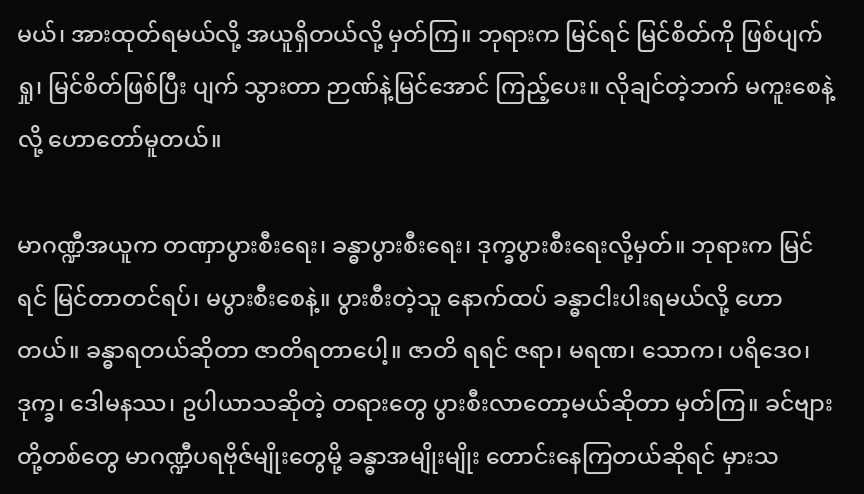မယ်၊ အားထုတ်ရမယ်လို့ အယူရှိတယ်လို့ မှတ်ကြ။ ဘုရားက မြင်ရင် မြင်စိတ်ကို ဖြစ်ပျက်ရှု၊ မြင်စိတ်ဖြစ်ပြီး ပျက် သွားတာ ဉာဏ်နဲ့မြင်အောင် ကြည့်ပေး။ လိုချင်တဲ့ဘက် မကူးစေနဲ့လို့ ဟောတော်မူတယ်။

မာဂဏ္ဍီအယူက တဏှာပွားစီးရေး၊ ခန္ဓာပွားစီးရေး၊ ဒုက္ခပွားစီးရေးလို့မှတ်။ ဘုရားက မြင်ရင် မြင်တာတင်ရပ်၊ မပွားစီးစေနဲ့။ ပွားစီးတဲ့သူ နောက်ထပ် ခန္ဓာငါးပါးရမယ်လို့ ဟောတယ်။ ခန္ဓာရတယ်ဆိုတာ ဇာတိရတာပေါ့။ ဇာတိ ရရင် ဇရာ၊ မရဏ၊ သောက၊ ပရိဒေဝ၊ ဒုက္ခ၊ ဒေါမနဿ၊ ဥပါယာသဆိုတဲ့ တရားတွေ ပွားစီးလာတော့မယ်ဆိုတာ မှတ်ကြ။ ခင်ဗျားတို့တစ်တွေ မာဂဏ္ဍီပရဗိုဇ်မျိုးတွေမို့ ခန္ဓာအမျိုးမျိုး တောင်းနေကြတယ်ဆိုရင် မှားသ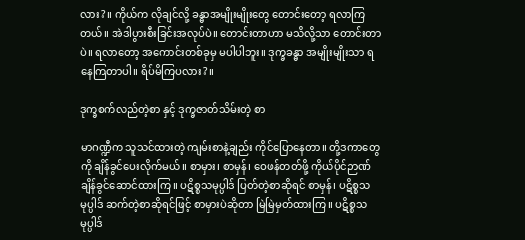လား?။ ကိုယ်က လိုချင်လို့ ခန္ဓာအမျိုးမျိုးတွေ တောင်းတော့ ရလာကြတယ်။ အဲဒါပွားစီးခြင်းအလုပ်ပဲ။ တောင်းတာဟာ မသိလို့သာ တောင်းတာပဲ။ ရလာတော့ အကောင်းတစ်ခုမှ မပါပါဘူး။ ဒုက္ခခန္ဓာ အမျိုးမျိုးသာ ရနေကြတာပါ။ ရိပ်မိကြပလား?။

ဒုက္ခစက်လည်တဲ့စာ နှင့် ဒုက္ခဇာတ်သိမ်း‌တဲ့ စာ

မာဂဏ္ဍီက သူသင်ထားတဲ့ ကျမ်းစာနဲ့ချည်း ကိုင်ပြောနေတာ။ တို့ဒကာတွေကို ချိန်ခွင်ပေးလိုက်မယ်။ စာမှား၊ စာမှန်၊ ဝေဖန်တတ်ဖို့ ကိုယ်ပိုင်ဉာဏ် ချိန်ခွင်ဆောင်ထားကြ။ ပဋိစ္စသမုပ္ပါဒ် ပြတ်တဲ့စာဆိုရင် စာမှန်၊ ပဋိစ္စသမုပ္ပါဒ် ဆက်တဲ့စာဆိုရင်ဖြင့် စာမှားပဲဆိုတာ မြဲမြဲမှတ်ထားကြ။ ပဋိစ္စသမုပ္ပါဒ်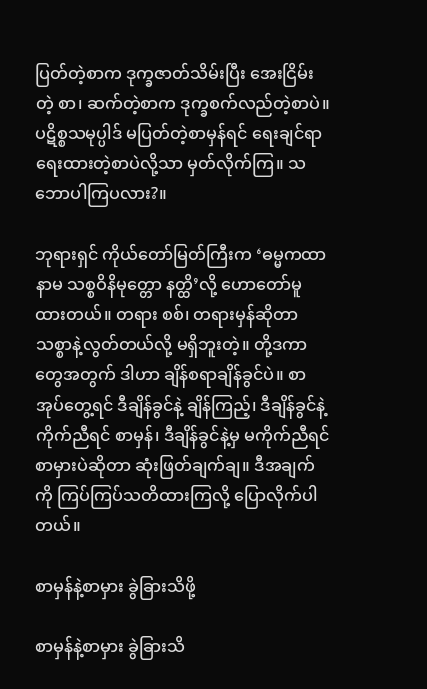ပြတ်တဲ့စာက ဒုက္ခဇာတ်သိမ်းပြီး အေးငြိမ်းတဲ့ စာ၊ ဆက်တဲ့စာက ဒုက္ခစက်လည်တဲ့စာပဲ။ ပဋိစ္စသမုပ္ပါဒ် မပြတ်တဲ့စာမှန်ရင် ရေးချင်ရာ ရေးထားတဲ့စာပဲလို့သာ မှတ်လိုက်ကြ။ သဘောပါကြပလား?။

ဘုရားရှင် ကိုယ်တော်မြတ်ကြီးက ‘ဓမ္မကထာနာမ သစ္စဝိနိမုတ္တော နတ္ထိ’လို့ ဟောတော်မူထားတယ်။ တရား စစ်၊ တရားမှန်ဆိုတာ သစ္စာနဲ့လွတ်တယ်လို့ မရှိဘူးတဲ့။ တို့ဒကာတွေအတွက် ဒါဟာ ချိန်စရာချိန်ခွင်ပဲ။ စာအုပ်တွေ့ရင် ဒီချိန်ခွင်နဲ့ ချိန်ကြည့်၊ ဒီချိန်ခွင်နဲ့ ကိုက်ညီရင် စာမှန်၊ ဒီချိန်ခွင်နဲ့မှ မကိုက်ညီရင် စာမှားပဲဆိုတာ ဆုံးဖြတ်ချက်ချ။ ဒီအချက်ကို ကြပ်ကြပ်သတိထားကြလို့ ပြောလိုက်ပါတယ်။

စာမှန်နဲ့စာမှား ခွဲခြားသိဖို့

စာမှန်နဲ့စာမှား ခွဲခြားသိ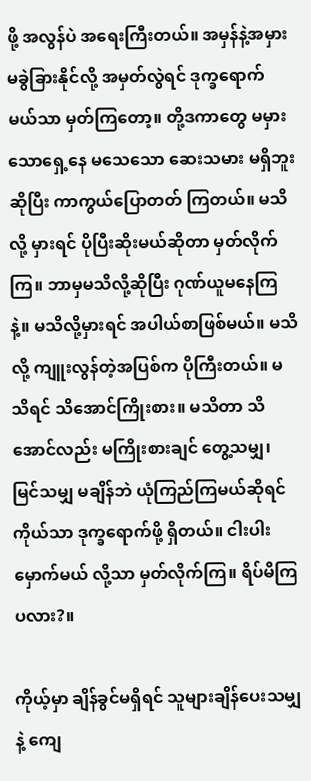ဖို့ အလွန်ပဲ အရေးကြီးတယ်။ အမှန်နဲ့အမှား မခွဲခြားနိုင်လို့ အမှတ်လွဲရင် ဒုက္ခရောက် မယ်သာ မှတ်ကြတော့။ တို့ဒကာတွေ မမှားသောရှေ့နေ မသေသော ဆေးသမား မရှိဘူးဆိုပြီး ကာကွယ်ပြောတတ် ကြတယ်။ မသိလို့ မှားရင် ပိုပြီးဆိုးမယ်ဆိုတာ မှတ်လိုက်ကြ။ ဘာမှမသိလို့ဆိုပြီး ဂုဏ်ယူမနေကြနဲ့။ မသိလို့မှားရင် အပါယ်စာဖြစ်မယ်။ မသိလို့ ကျူးလွန်တဲ့အပြစ်က ပိုကြီးတယ်။ မသိရင် သိအောင်ကြိုးစား။ မသိတာ သိအောင်လည်း မကြိုးစားချင် တွေ့သမျှ၊ မြင်သမျှ မချိန်ဘဲ ယုံကြည်ကြမယ်ဆိုရင် ကိုယ်သာ ဒုက္ခရောက်ဖို့ ရှိတယ်။ ငါးပါးမှောက်မယ် လို့သာ မှတ်လိုက်ကြ။ ရိပ်မိကြပလား?။

ကိုယ့်မှာ ချိန်ခွင်မရှိရင် သူများချိန်ပေးသမျှနဲ့ ကျေ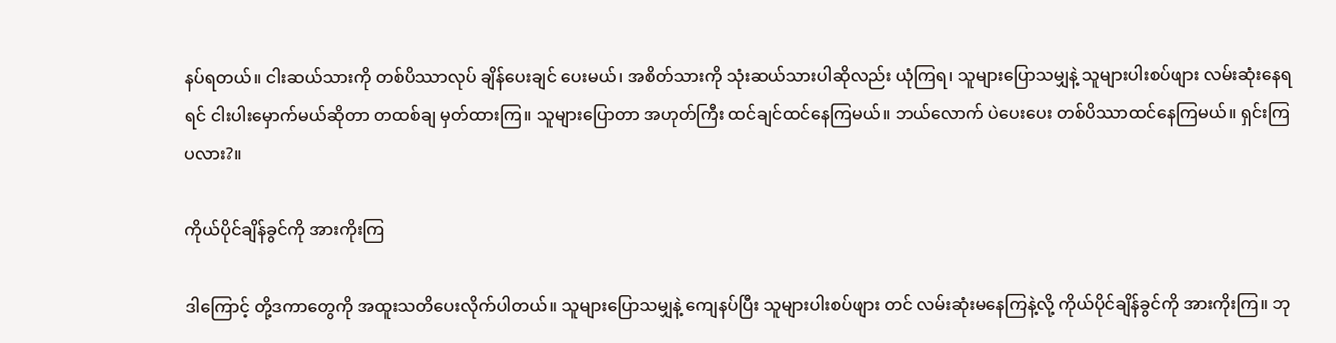နပ်ရတယ်။ ငါးဆယ်သားကို တစ်ပိဿာလုပ် ချိန်ပေးချင် ပေးမယ်၊ အစိတ်သားကို သုံးဆယ်သားပါဆိုလည်း ယုံကြရ၊ သူများပြောသမျှနဲ့ သူများပါးစပ်ဖျား လမ်းဆုံးနေရရင် ငါးပါးမှောက်မယ်ဆိုတာ တထစ်ချ မှတ်ထားကြ။ သူများပြောတာ အဟုတ်ကြီး ထင်ချင်ထင်နေကြမယ်။ ဘယ်လောက် ပဲပေးပေး တစ်ပိဿာထင်နေကြမယ်။ ရှင်းကြပလား?။

ကိုယ်ပိုင်ချိန်ခွင်ကို အားကိုးကြ

ဒါကြောင့် တို့ဒကာတွေကို အထူးသတိပေးလိုက်ပါတယ်။ သူများပြောသမျှနဲ့ ကျေနပ်ပြီး သူများပါးစပ်ဖျား တင် လမ်းဆုံးမနေကြနဲ့လို့ ကိုယ်ပိုင်ချိန်ခွင်ကို အားကိုးကြ။ ဘု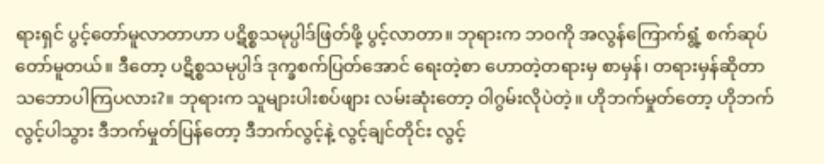ရားရှင် ပွင့်တော်မူလာတာဟာ ပဋိစ္စသမုပ္ပါဒ်ဖြတ်ဖို့ ပွင့်လာတာ။ ဘုရားက ဘဝကို အလွန်ကြောက်ရွံ့ စက်ဆုပ်တော်မူတယ်။ ဒီတော့ ပဋိစ္စသမုပ္ပါဒ် ဒုက္ခစက်ပြတ်အောင် ရေးတဲ့စာ ဟောတဲ့တရားမှ စာမှန်၊ တရားမှန်ဆိုတာ သဘောပါကြပလား?။ ဘုရားက သူများပါးစပ်ဖျား လမ်းဆုံးတော့ ဝါဂွမ်းလိုပဲတဲ့။ ဟိုဘက်မှုတ်တော့ ဟိုဘက်လွင့်ပါသွား ဒီဘက်မှုတ်ပြန်တော့ ဒီဘက်လွင့်နဲ့ လွင့်ချင်တိုင်း လွင့်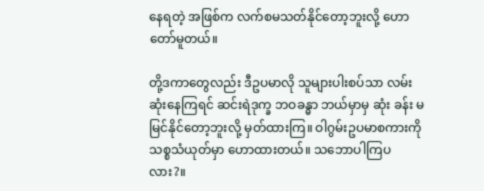နေရတဲ့ အဖြစ်က လက်စမသတ်နိုင်တော့ဘူးလို့ ဟောတော်မူတယ်။

တို့ဒကာတွေလည်း ဒီဥပမာလို သူများပါးစပ်သာ လမ်းဆုံးနေကြရင် ဆင်းရဲဒုက္ခ ဘဝခန္ဓာ ဘယ်မှာမှ ဆုံး ခန်း မမြင်နိုင်တော့ဘူးလို့ မှတ်ထားကြ။ ဝါဂွမ်းဥပမာစကားကို သစ္စသံယုတ်မှာ ဟောထားတယ်။ သဘောပါကြပလား?။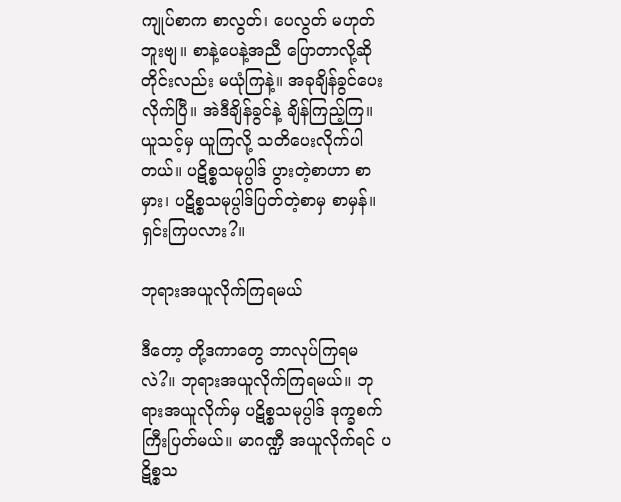ကျုပ်စာက စာလွတ်၊ ပေလွတ် မဟုတ်ဘူးဗျ။ စာနဲ့ပေနဲ့အညီ ပြောတာလို့ဆိုတိုင်းလည်း မယုံကြနဲ့။ အခုချိန်ခွင်ပေး လိုက်ပြီ။ အဲဒီချိန်ခွင်နဲ့ ချိန်ကြည့်ကြ။ ယူသင့်မှ ယူကြလို့ သတိပေးလိုက်ပါတယ်။ ပဋိစ္စသမုပ္ပါဒ် ပွားတဲ့စာဟာ စာ မှား၊ ပဋိစ္စသမုပ္ပါဒ်ပြတ်တဲ့စာမှ စာမှန်။ ရှင်းကြပလား?။

ဘုရားအယူလိုက်ကြရမယ်

ဒီတော့ တို့ဒကာတွေ ဘာလုပ်ကြရမလဲ?။ ဘုရားအယူလိုက်ကြရမယ်။ ဘုရားအယူလိုက်မှ ပဋိစ္စသမုပ္ပါဒ် ဒုက္ခစက်ကြီးပြတ်မယ်။ မာဂဏ္ဍီ အယူလိုက်ရင် ပဋိစ္စသ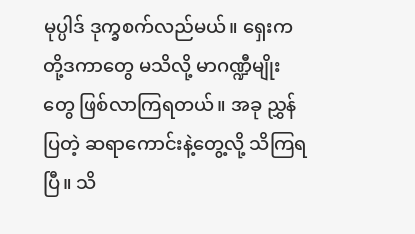မုပ္ပါဒ် ဒုက္ခစက်လည်မယ်။ ရှေးက တို့ဒကာတွေ မသိလို့ မာဂဏ္ဍီမျိုးတွေ ဖြစ်လာကြရတယ်။ အခု ညွှန်ပြတဲ့ ဆရာကောင်းနဲ့တွေ့လို့ သိကြရပြီ။ သိ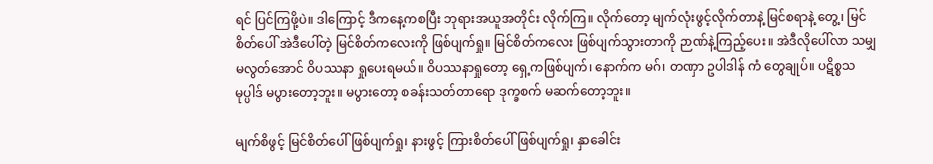ရင် ပြင်ကြဖို့ပဲ။ ဒါကြောင့် ဒီကနေ့ကစပြီး ဘုရားအယူအတိုင်း လိုက်ကြ။ လိုက်တော့ မျက်လုံးဖွင့်လိုက်တာနဲ့ မြင်စရာနဲ့ တွေ့၊ မြင်စိတ်ပေါ် အဲဒီပေါ်တဲ့ မြင်စိတ်ကလေးကို ဖြစ်ပျက်ရှု။ မြင်စိတ်ကလေး ဖြစ်ပျက်သွားတာကို ဉာဏ်နဲ့ကြည့်ပေး။ အဲဒီလိုပေါ်လာ သမျှ မလွတ်အောင် ဝိပဿနာ ရှုပေးရမယ်။ ဝိပဿနာရှုတော့ ရှေ့ကဖြစ်ပျက်၊ နောက်က မဂ်၊ တဏှာ ဥပါဒါန် ကံ တွေချုပ်။ ပဋိစ္စသမုပ္ပါဒ် မပွားတော့ဘူး။ မပွားတော့ စခန်းသတ်တာရော ဒုက္ခစက် မဆက်တော့ဘူး။

မျက်စိဖွင့် မြင်စိတ်ပေါ် ဖြစ်ပျက်ရှု၊ နားဖွင့် ကြားစိတ်ပေါ် ဖြစ်ပျက်ရှု၊ နှာခေါင်း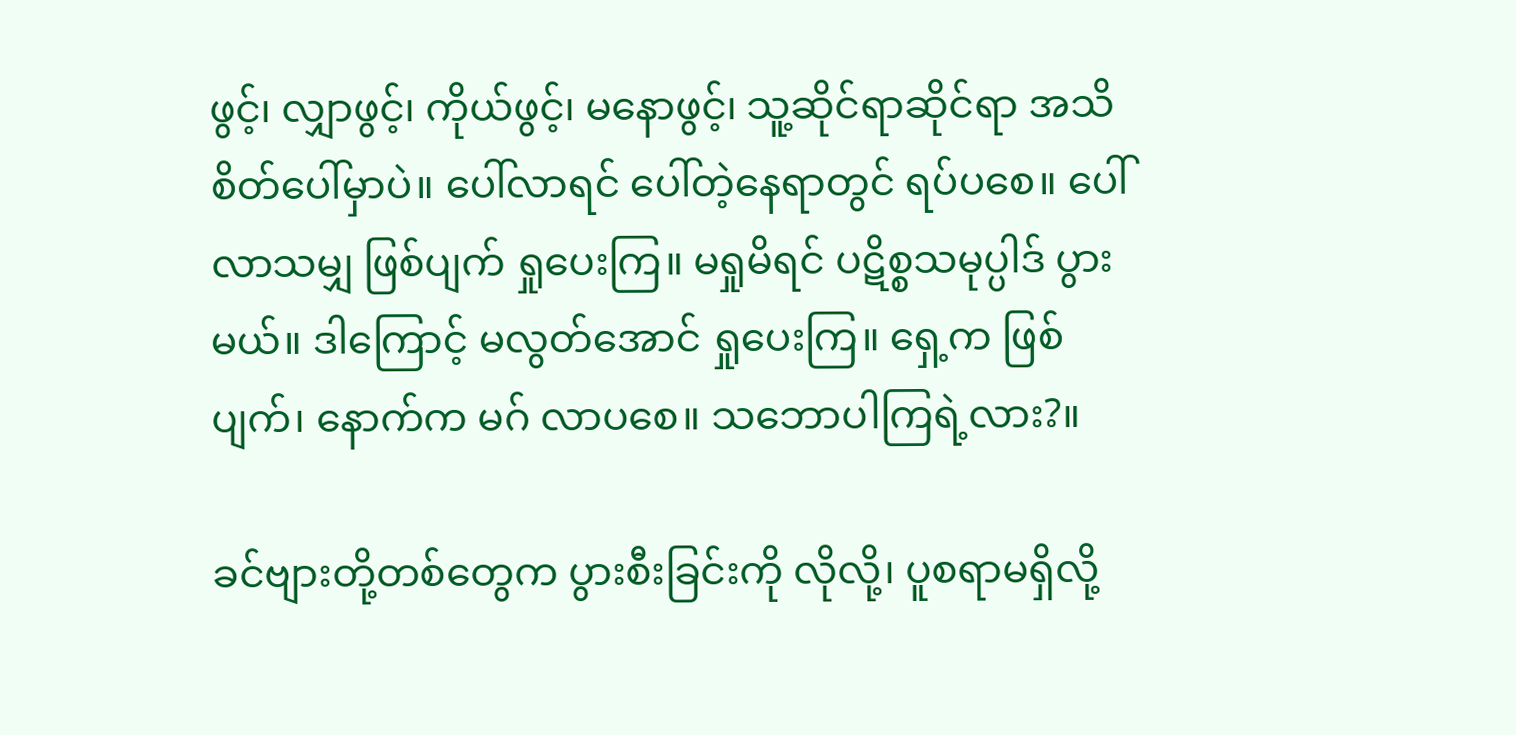ဖွင့်၊ လျှာဖွင့်၊ ကိုယ်ဖွင့်၊ မနောဖွင့်၊ သူ့ဆိုင်ရာဆိုင်ရာ အသိစိတ်ပေါ်မှာပဲ။ ပေါ်လာရင် ပေါ်တဲ့နေရာတွင် ရပ်ပစေ။ ပေါ်လာသမျှ ဖြစ်ပျက် ရှုပေးကြ။ မရှုမိရင် ပဋိစ္စသမုပ္ပါဒ် ပွားမယ်။ ဒါကြောင့် မလွတ်အောင် ရှုပေးကြ။ ရှေ့က ဖြစ်ပျက်၊ နောက်က မဂ် လာပစေ။ သဘောပါကြရဲ့လား?။

ခင်ဗျားတို့တစ်တွေက ပွားစီးခြင်းကို လိုလို့၊ ပူစရာမရှိလို့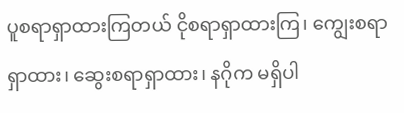ပူစရာရှာထားကြတယ် ငိုစရာရှာထားကြ၊ ကျွေးစရာ ရှာထား၊ ဆွေးစရာရှာထား၊ နဂိုက မရှိပါ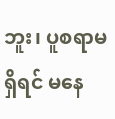ဘူး၊ ပူစရာမရှိရင် မနေ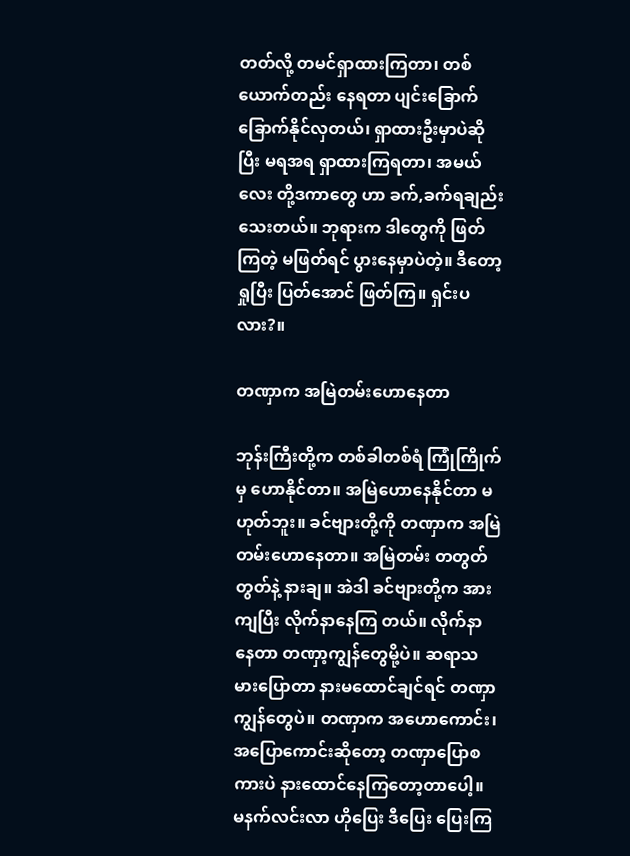တတ်လို့ တမင်ရှာထားကြတာ၊ တစ်ယောက်တည်း နေရတာ ပျင်းခြောက်ခြောက်နိုင်လှတယ်၊ ရှာထားဦးမှာပဲဆိုပြီး မရအရ ရှာထားကြရတာ၊ အမယ်လေး တို့ဒကာတွေ ဟာ ခက်,ခက်ရချည်းသေးတယ်။ ဘုရားက ဒါတွေကို ဖြတ်ကြတဲ့ မဖြတ်ရင် ပွားနေမှာပဲတဲ့။ ဒီတော့ ရှုပြီး ပြတ်အောင် ဖြတ်ကြ။ ရှင်းပလား?။

တဏှာက အမြဲတမ်းဟောနေတာ

ဘုန်းကြီးတို့က တစ်ခါတစ်ရံ ကြုံကြိုက်မှ ဟောနိုင်တာ။ အမြဲဟောနေနိုင်တာ မဟုတ်ဘူး။ ခင်ဗျားတို့ကို တဏှာက အမြဲတမ်းဟောနေတာ။ အမြဲတမ်း တတွတ်တွတ်နဲ့ နားချ။ အဲဒါ ခင်ဗျားတို့က အားကျပြီး လိုက်နာနေကြ တယ်။ လိုက်နာနေတာ တဏှာ့ကျွန်တွေမို့ပဲ။ ဆရာသမားပြောတာ နားမထောင်ချင်ရင် တဏှာကျွန်တွေပဲ။ တဏှာက အဟောကောင်း၊ အပြောကောင်းဆိုတော့ တဏှာပြောစကားပဲ နားထောင်နေကြတော့တာပေါ့။ မနက်လင်းလာ ဟိုပြေး ဒီပြေး ပြေးကြ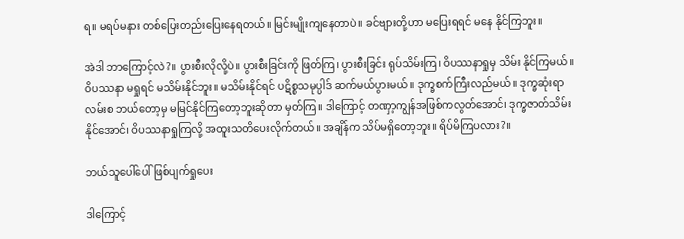ရ။ မရပ်မနား တစ်ပြေးတည်းပြေးနေရတယ်။ မြင်းမျိုးကျနေတာပဲ။ ခင်ဗျားတို့ဟာ မပြေးရရင် မနေ နိုင်ကြဘူး။

အဲဒါ ဘာကြောင့်လဲ?။ ပွားစီးလိုလို့ပဲ။ ပွားစီးခြင်းကို ဖြတ်ကြ၊ ပွားစီးခြင်း ရုပ်သိမ်းကြ၊ ဝိပဿနာရှုမှ သိမ်း နိုင်ကြမယ်။ ဝိပဿနာ မရှုရင် မသိမ်းနိုင်ဘူး။ မသိမ်းနိုင်ရင် ပဋိစ္စသမုပ္ပါဒ် ဆက်မယ်ပွားမယ်။ ဒုက္ခစက်ကြီးလည်မယ်။ ဒုက္ခဆုံးရာ လမ်းစ ဘယ်တော့မှ မမြင်နိုင်ကြတော့ဘူးဆိုတာ မှတ်ကြ။ ဒါကြောင့် တဏှာ့ကျွန်အဖြစ်ကလွတ်အောင်၊ ဒုက္ခဇာတ်သိမ်းနိုင်အောင်၊ ဝိပဿနာရှုကြလို့ အထူးသတိပေးလိုက်တယ်။ အချိန်က သိပ်မရှိတော့ဘူး။ ရိပ်မိကြပလား?။

ဘယ်သူပေါ်ပေါ် ဖြစ်ပျက်ရှုပေး

ဒါကြောင့်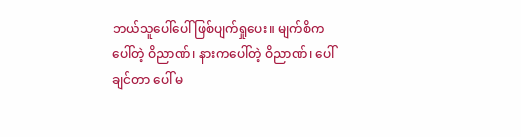ဘယ်သူပေါ်ပေါ် ဖြစ်ပျက်ရှုပေး။ မျက်စိကပေါ်တဲ့ ဝိညာဏ်၊ နားကပေါ်တဲ့ ဝိညာဏ်၊ ပေါ်ချင်တာ ပေါ် မ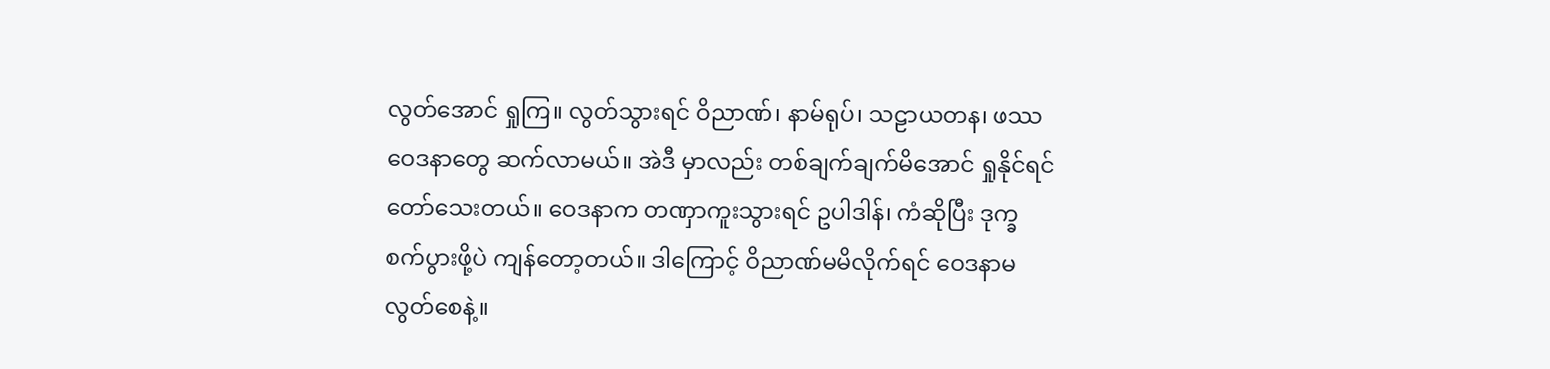လွတ်အောင် ရှုကြ။ လွတ်သွားရင် ဝိညာဏ်၊ နာမ်ရုပ်၊ သဠာယတန၊ ဖဿ ဝေဒနာတွေ ဆက်လာမယ်။ အဲဒီ မှာလည်း တစ်ချက်ချက်မိအောင် ရှုနိုင်ရင် တော်သေးတယ်။ ဝေဒနာက တဏှာကူးသွားရင် ဥပါဒါန်၊ ကံဆိုပြီး ဒုက္ခ စက်ပွားဖို့ပဲ ကျန်တော့တယ်။ ဒါကြောင့် ဝိညာဏ်မမိလိုက်ရင် ဝေဒနာမလွတ်စေနဲ့။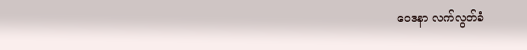ဝေဒနာ လက်လွတ်ခံ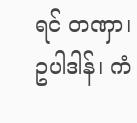ရင် တဏှာ၊ ဥပါဒါန်၊ ကံ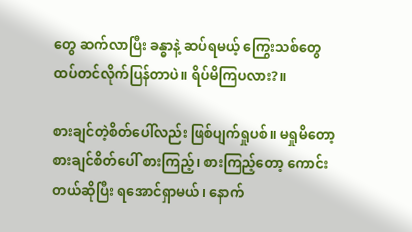တွေ ဆက်လာပြီး ခန္ဓာနဲ့ ဆပ်ရမယ့် ကြွေးသစ်တွေ ထပ်တင်လိုက်ပြန်တာပဲ။ ရိပ်မိကြပလား?။

စားချင်တဲ့စိတ်ပေါ်လည်း ဖြစ်ပျက်ရှုပစ်။ မရှုမိတော့ စားချင်စိတ်ပေါ် စားကြည့်၊ စားကြည့်တော့ ကောင်း တယ်ဆိုပြီး ရအောင်ရှာမယ်၊ နောက်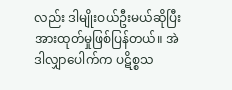လည်း ဒါမျိုးဝယ်ဦးမယ်ဆိုပြီး အားထုတ်မှုဖြစ်ပြန်တယ်။ အဲဒါလျှာပေါက်က ပဋိစ္စသ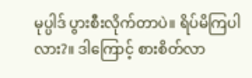မုပ္ပါဒ် ပွားစီးလိုက်တာပဲ။ ရိပ်မိကြပါလား?။ ဒါကြောင့် စားစိတ်လာ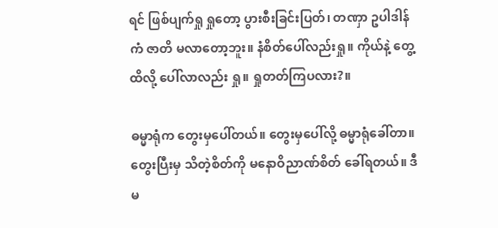ရင် ဖြစ်ပျက်ရှု ရှုတော့ ပွားစီးခြင်းပြတ်၊ တဏှာ ဥပါဒါန် ကံ ဇာတိ မလာတော့ဘူး။ နံစိတ်ပေါ်လည်းရှု။ ကိုယ်နဲ့ တွေ့ထိလို့ ပေါ်လာလည်း ရှု။ ရှုတတ်ကြပလား?။

ဓမ္မာရုံက တွေးမှပေါ်တယ်။ တွေးမှပေါ်လို့ ဓမ္မာရုံခေါ်တာ။ တွေးပြီးမှ သိတဲ့စိတ်ကို မနောဝိညာဏ်စိတ် ခေါ်ရတယ်။ ဒီမ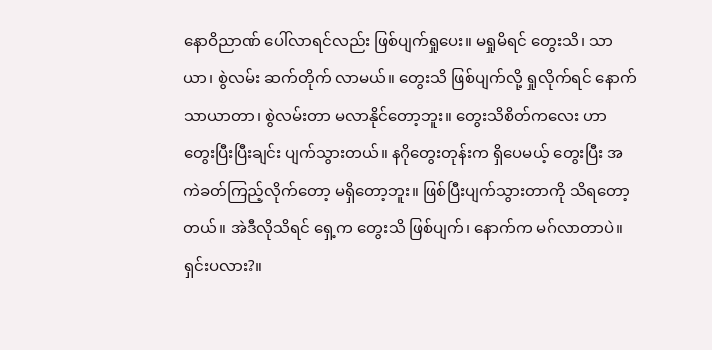နောဝိညာဏ် ပေါ်လာရင်လည်း ဖြစ်ပျက်ရှုပေး။ မရှုမိရင် တွေးသိ၊ သာယာ၊ စွဲလမ်း ဆက်တိုက် လာမယ်။ တွေးသိ ဖြစ်ပျက်လို့ ရှုလိုက်ရင် နောက် သာယာတာ၊ စွဲလမ်းတာ မလာနိုင်တော့ဘူး။ တွေးသိစိတ်ကလေး ဟာ တွေးပြီးပြီးချင်း ပျက်သွားတယ်။ နဂိုတွေးတုန်းက ရှိပေမယ့် တွေးပြီး အကဲခတ်ကြည့်လိုက်တော့ မရှိတော့ဘူး။ ဖြစ်ပြီးပျက်သွားတာကို သိရတော့တယ်။ အဲဒီလိုသိရင် ရှေ့က တွေးသိ ဖြစ်ပျက်၊ နောက်က မဂ်လာတာပဲ။ ရှင်းပလား?။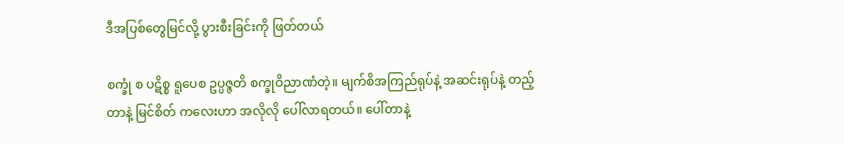ဒီအပြစ်တွေမြင်လို့ ပွားစီးခြင်းကို ဖြတ်တယ်

စက္ခုံ စ ပဋိစ္စ ရူပေစ ဥပ္ပဇ္ဇတိ စက္ခုဝိညာဏံတဲ့။ မျက်စိအကြည်ရုပ်နဲ့ အဆင်းရုပ်နဲ့ တည့်တာနဲ့ မြင်စိတ် ကလေးဟာ အလိုလို ပေါ်လာရတယ်။ ပေါ်တာနဲ့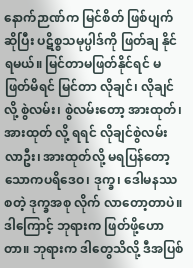နောက်ဉာဏ်က မြင်စိတ် ဖြစ်ပျက်ဆိုပြီး ပဋိစ္စသမုပ္ပါဒ်ကို ဖြတ်ချ နိုင်ရမယ်။ မြင်တာမဖြတ်နိုင်ရင် မဖြတ်မိရင် မြင်တာ လိုချင်၊ လိုချင်လို့ စွဲလမ်း၊ စွဲလမ်းတော့ အားထုတ်၊ အားထုတ် လို့ ရရင် လိုချင်စွဲလမ်းလာဦး၊ အားထုတ်လို့ မရပြန်တော့ သောကပရိဒေဝ၊ ဒုက္ခ၊ ဒေါမနဿ စတဲ့ ဒုက္ခအစု လိုက် လာတော့တာပဲ။ ဒါကြောင့် ဘုရားက ဖြတ်ဖို့ဟောတာ။ ဘုရားက ဒါတွေသိလို့ ဒီအပြစ်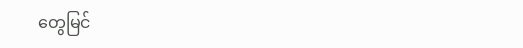တွေမြင်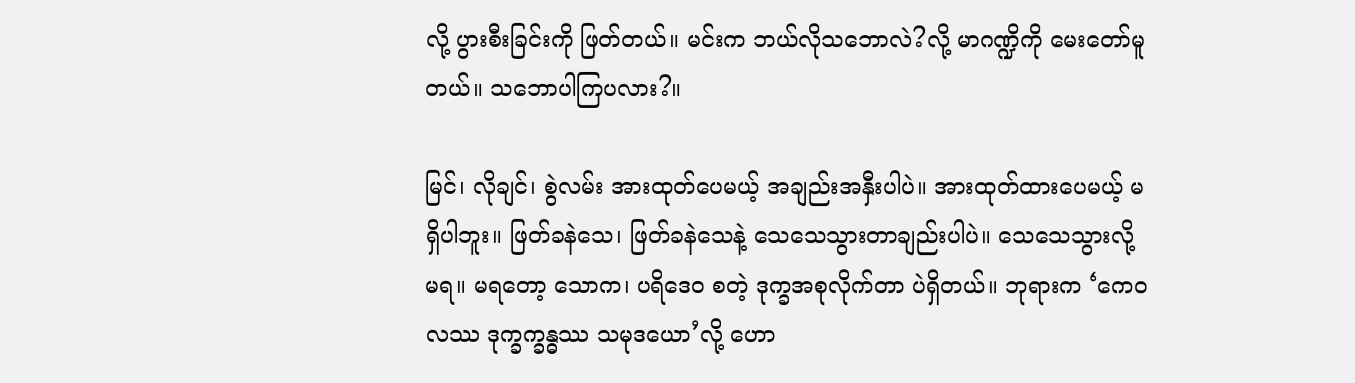လို့ ပွားစီးခြင်းကို ဖြတ်တယ်။ မင်းက ဘယ်လိုသဘောလဲ?လို့ မာဂဏ္ဍိကို မေးတော်မူတယ်။ သဘောပါကြပလား?။

မြင်၊ လိုချင်၊ စွဲလမ်း အားထုတ်ပေမယ့် အချည်းအနှီးပါပဲ။ အားထုတ်ထားပေမယ့် မရှိပါဘူး။ ဖြတ်ခနဲသေ၊ ဖြတ်ခနဲသေနဲ့ သေသေသွားတာချည်းပါပဲ။ သေသေသွားလို့ မရ။ မရတော့ သောက၊ ပရိဒေဝ စတဲ့ ဒုက္ခအစုလိုက်တာ ပဲရှိတယ်။ ဘုရားက ‘ကေဝလဿ ဒုက္ခက္ခန္ဓဿ သမုဒယော’လို့ ဟော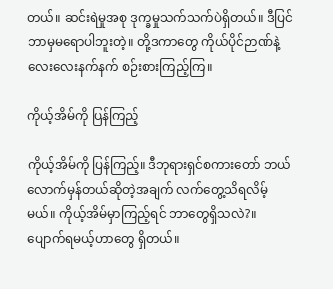တယ်။ ဆင်းရဲမှုအစု ဒုက္ခမှုသက်သက်ပဲရှိတယ်။ ဒီပြင် ဘာမှမရောပါဘူးတဲ့။ တို့ဒကာတွေ ကိုယ်ပိုင်ဉာဏ်နဲ့ လေးလေးနက်နက် စဉ်းစားကြည့်ကြ။

ကိုယ့်အိမ်ကို ပြန်ကြည့်

ကိုယ့်အိမ်ကို ပြန်ကြည့်။ ဒီဘုရားရှင်စကားတော် ဘယ်လောက်မှန်တယ်ဆိုတဲ့အချက် လက်တွေ့သိရလိမ့်မယ်။ ကိုယ့်အိမ်မှာကြည့်ရင် ဘာတွေရှိသလဲ?။ ပျောက်ရမယ့်ဟာတွေ ရှိတယ်။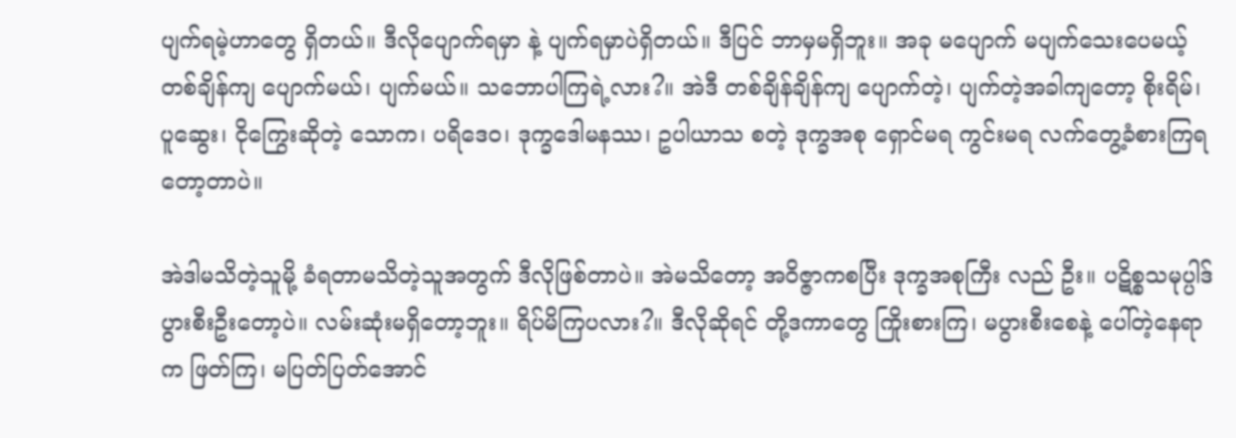ပျက်ရမဲ့ဟာတွေ ရှိတယ်။ ဒီလိုပျောက်ရမှာ နဲ့ ပျက်ရမှာပဲရှိတယ်။ ဒီပြင် ဘာမှမရှိဘူး။ အခု မပျောက် မပျက်သေးပေမယ့် တစ်ချိန်ကျ ပျောက်မယ်၊ ပျက်မယ်။ သဘောပါကြရဲ့လား?။ အဲဒီ တစ်ချိန်ချိန်ကျ ပျောက်တဲ့၊ ပျက်တဲ့အခါကျတော့ စိုးရိမ်၊ ပူဆွေး၊ ငိုကြွေးဆိုတဲ့ သောက၊ ပရိဒေဝ၊ ဒုက္ခဒေါမနဿ၊ ဥပါယာသ စတဲ့ ဒုက္ခအစု ရှောင်မရ ကွင်းမရ လက်တွေ့ခံစားကြရတော့တာပဲ။

အဲဒါမသိတဲ့သူမို့ ခံရတာမသိတဲ့သူအတွက် ဒီလိုဖြစ်တာပဲ။ အဲမသိတော့ အဝိဇ္ဇာကစပြီး ဒုက္ခအစုကြီး လည် ဦး။ ပဋိစ္စသမုပ္ပါဒ် ပွားစီးဦးတော့ပဲ။ လမ်းဆုံးမရှိတော့ဘူး။ ရိပ်မိကြပလား?။ ဒီလိုဆိုရင် တို့ဒကာတွေ ကြိုးစားကြ၊ မပွားစီးစေနဲ့ ပေါ်တဲ့နေရာက ဖြတ်ကြ၊ မပြတ်ပြတ်အောင်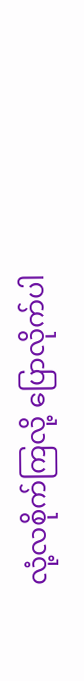လုံ့လစိုက်ကြလို့ ပြောလိုက်ပါ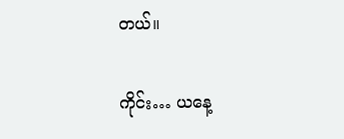တယ်။

ကိုင်း… ယနေ့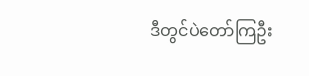ဒီတွင်ပဲတော်ကြဦး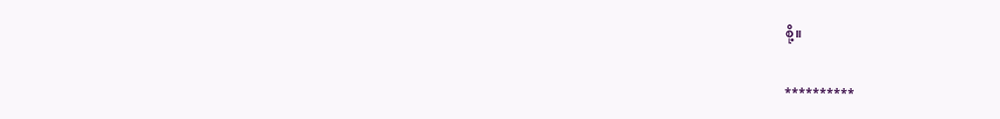စို့။

**********